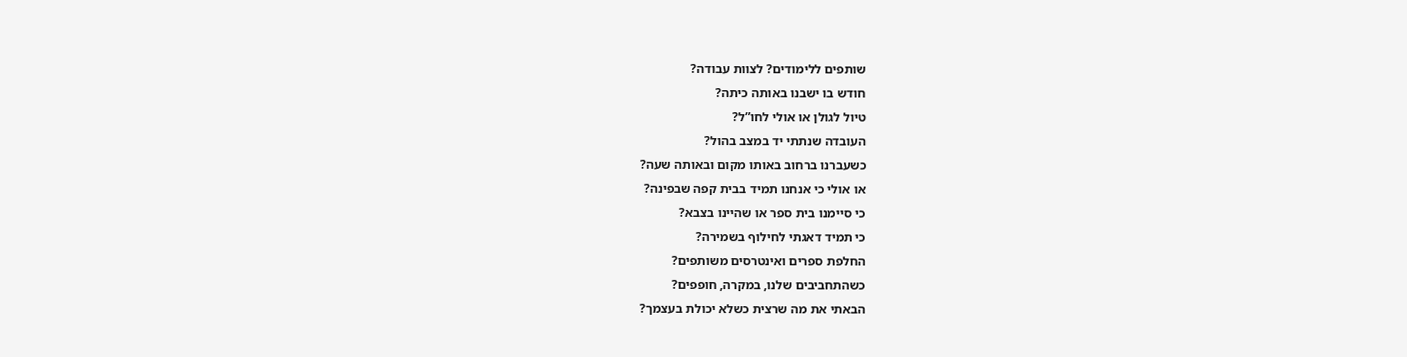שותפים ללימודים? לצוות עבודה?
חודש בו ישבנו באותה כיתה?
טיול לגולן או אולי לחו”ל?
העובדה שנתתי יד במצב בהול?
כשעברנו ברחוב באותו מקום ובאותה שעה?
או אולי כי אנחנו תמיד בבית קפה שבפינה?
כי סיימנו בית ספר או שהיינו בצבא?
כי תמיד דאגתי לחילוף בשמירה?
החלפת ספרים ואינטרסים משותפים?
כשהתחביבים שלנו, במקרה, חופפים?
הבאתי את מה שרצית כשלא יכולת בעצמך?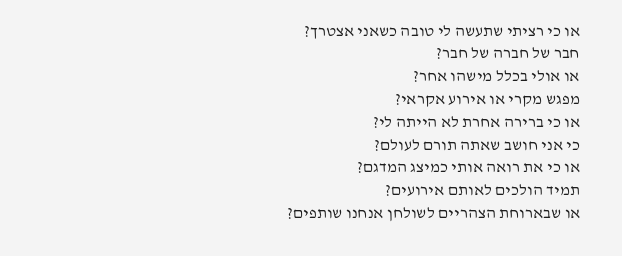או כי רציתי שתעשה לי טובה כשאני אצטרך?
חבר של חברה של חבר?
או אולי בכלל מישהו אחר?
מפגש מקרי או אירוע אקראי?
או כי ברירה אחרת לא הייתה לי?
כי אני חושב שאתה תורם לעולם?
או כי את רואה אותי כמיצג המדגם?
תמיד הולכים לאותם אירועים?
או שבארוחת הצהריים לשולחן אנחנו שותפים?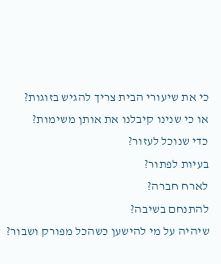כי את שיעורי הבית צריך להגיש בזוגות?
או כי שנינו קיבלנו את אותן משימות?
כדי שנוכל לעזור?
בעיות לפתור?
לארח חברה?
להתנחם בשיבה?
שיהיה על מי להישען כשהכל מפורק ושבור?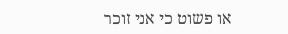או פשוט כי אני זוכר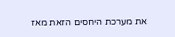את מערכת היחסים הזאת מאז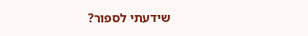שידעתי לספור?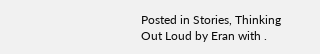Posted in Stories, Thinking Out Loud by Eran with .